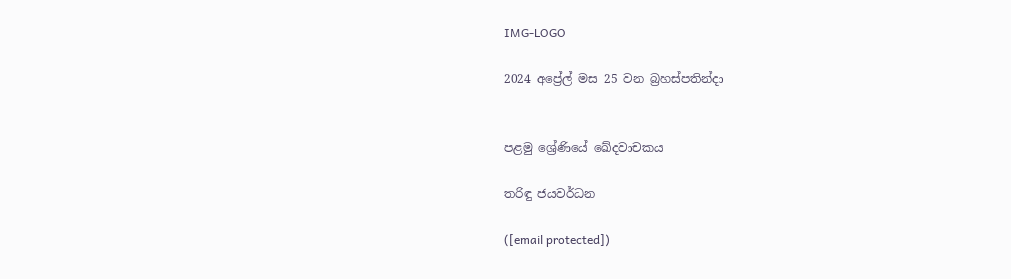IMG-LOGO

2024 අප්‍රේල් මස 25 වන බ්‍රහස්පතින්දා


පළමු ශ්‍රේණියේ ඛේදවාචකය

තරිඳු ජයවර්ධන

([email protected])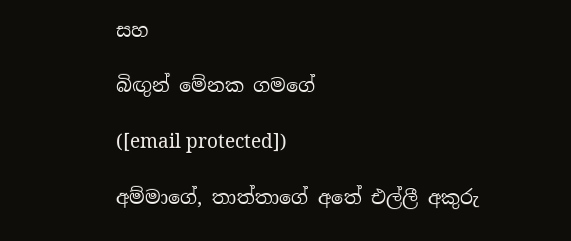සහ

බිඟුන් මේනක ගමගේ

([email protected])

අම්මාගේ, තාත්තාගේ අතේ එල්ලී අකුරු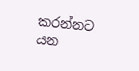කරන්නට යන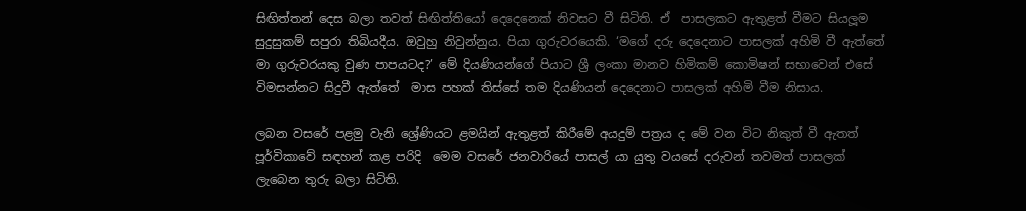සිඟිත්තන් දෙස බලා තවත් සිඟිත්තියෝ දෙදෙනෙක් නිවසට වී සිටිති. ඒ  පාසලකට ඇතුළත් වීමට සියලූම සුදුසුකම් සපුරා තිබියදීය. ඔවුහු නිවුන්නුය. පියා ගුරුවරයෙකි. ‘මගේ දරු දෙදෙනාට පාසලක් අහිමි වී ඇත්තේ මා ගුරුවරයකු වුණ පාපයටද?’ මේ දියණියන්ගේ පියාට ශ්‍රී ලංකා මානව හිමිකම් කොමිෂන් සභාවෙන් එසේ විමසන්නට සිදුවී ඇත්තේ  මාස පහක් තිස්සේ තම දියණියන් දෙදෙනාට පාසලක් අහිමි වීම නිසාය.

ලබන වසරේ පළමු වැනි ශ්‍රේණියට ළමයින් ඇතුළත් කිරීමේ අයදුම් පත්‍රය ද මේ වන විට නිකුත් වී ඇතත් පූර්විකාවේ සඳහන් කළ පරිදි  මෙම වසරේ ජනවාරියේ පාසල් යා යුතු වයසේ දරුවන් තවමත් පාසලක් ලැබෙන තුරු බලා සිටිති.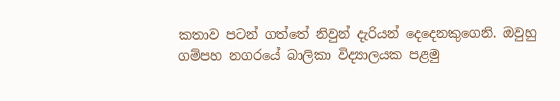කතාව පටන් ගත්තේ නිවුන් දැරියන් දෙදෙනකුගෙනි. ඔවුහු ගම්පහ නගරයේ බාලිකා විද්‍යාලයක පළමු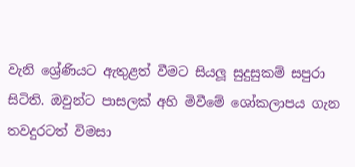වැනි ශ්‍රේණියට ඇතුළත් වීමට සියලූ සුදුසුකම් සපුරා සිටිති. ඔවුන්ට පාසලක් අහි මිවීමේ ශෝකලාපය ගැන තවදුරටත් විමසා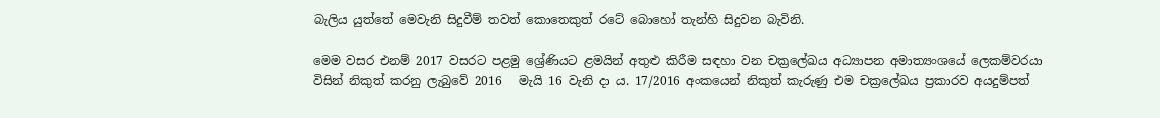බැලිය යුත්තේ මෙවැනි සිදුවීම් තවත් කොතෙකුත් රටේ බොහෝ තැන්හි සිදුවන බැවිනි.

මෙම වසර එනම් 2017 වසරට පළමු ශ්‍රේණියට ළමයින් අතුළු කිරීම සඳහා වන චක්‍රලේඛය අධ්‍යාපන අමාත්‍යංශයේ ලෙකම්වරයා විසින් නිකුත් කරනු ලැබුවේ 2016   මැයි 16 වැනි දා ය. 17/2016 අංකයෙන් නිකුත් කැරුණු එම චක්‍රලේඛය ප්‍රකාරව අයදුම්පත්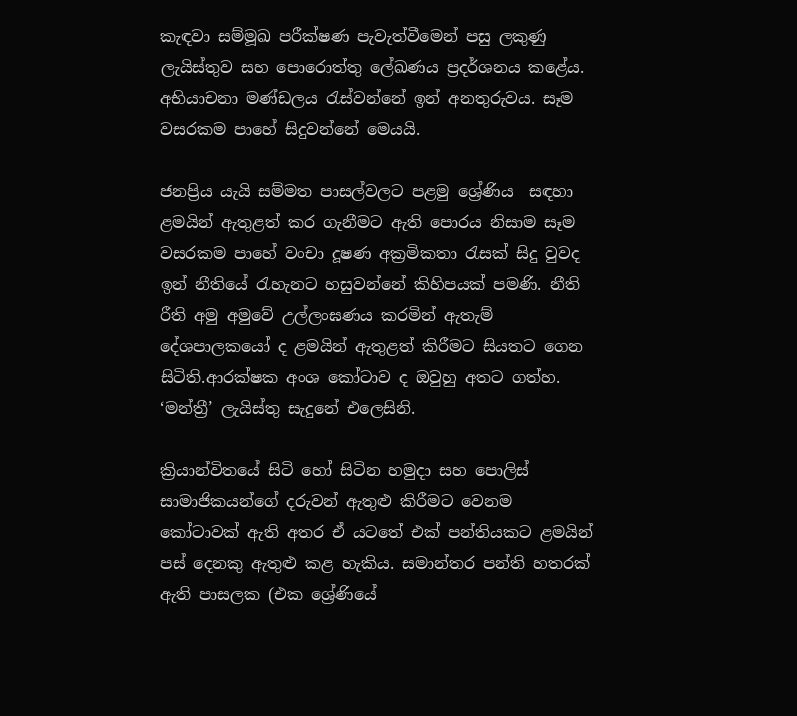කැඳවා සම්මූඛ පරීක්ෂණ පැවැත්වීමෙන් පසු ලකුණු ලැයිස්තුව සහ පොරොත්තු ලේඛණය ප්‍රදර්ශනය කළේය. අභියාචනා මණ්ඩලය රැස්වන්නේ ඉන් අනතුරුවය. සෑම වසරකම පාහේ සිදුවන්නේ මෙයයි.

ජනප්‍රිය යැයි සම්මත පාසල්වලට පළමු ශ්‍රේණිය  සඳහා ළමයින් ඇතුළත් කර ගැනීමට ඇති පොරය නිසාම සෑම වසරකම පාහේ වංචා දූෂණ අක්‍රමිකතා රැසක් සිදු වුවද ඉන් නීතියේ රැහැනට හසුවන්නේ කිහිපයක් පමණි. නීති රීති අමු අමුවේ උල්ලංඝණය කරමින් ඇතැම් දේශපාලකයෝ ද ළමයින් ඇතුළත් කිරීමට සියතට ගෙන සිටිති.ආරක්ෂක අංශ කෝටාව ද ඔවුහු අතට ගත්හ. ‘මන්ත්‍රී’ ලැයිස්තු සැදුනේ එලෙසිනි.

ක්‍රියාන්විතයේ සිටි හෝ සිටින හමුදා සහ පොලිස් සාමාජිකයන්ගේ දරුවන් ඇතුළු කිරීමට වෙනම කෝටාවක් ඇති අතර ඒ යටතේ එක් පන්තියකට ළමයින් පස් දෙනකු ඇතුළු කළ හැකිය. සමාන්තර පන්ති හතරක් ඇති පාසලක (එක ශ්‍රේණියේ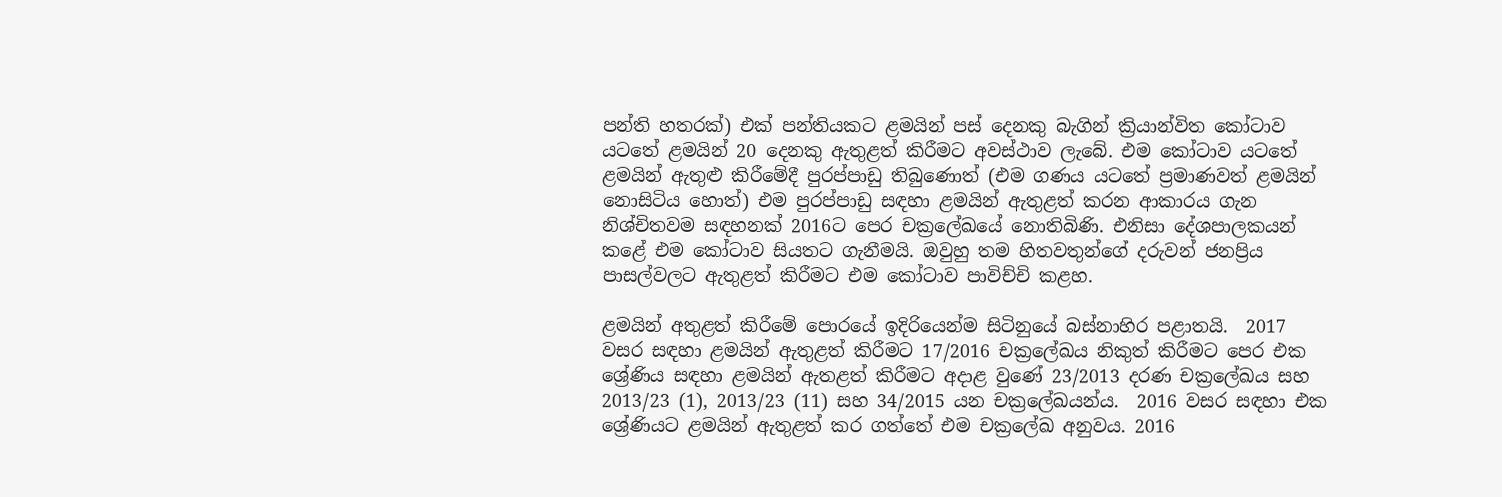පන්ති හතරක්) එක් පන්තියකට ළමයින් පස් දෙනකු බැගින් ක්‍රියාන්විත කෝටාව යටතේ ළමයින් 20 දෙනකු ඇතුළත් කිරීමට අවස්ථාව ලැබේ. එම කෝටාව යටතේ ළමයින් ඇතුළු කිරීමේදී පුරප්පාඩු තිබුණොත් (එම ගණය යටතේ ප්‍රමාණවත් ළමයින් නොසිටිය හොත්) එම පුරප්පාඩු සඳහා ළමයින් ඇතුළත් කරන ආකාරය ගැන නිශ්චිතවම සඳහනක් 2016ට පෙර චක්‍රලේඛයේ නොතිබිණි. එනිසා දේශපාලකයන් කළේ එම කෝටාව සියතට ගැනීමයි. ඔවුහු තම හිතවතුන්ගේ දරුවන් ජනප්‍රිය පාසල්වලට ඇතුළත් කිරීමට එම කෝටාව පාවිච්චි කළහ.

ළමයින් අතුළත් කිරීමේ පොරයේ ඉදිරියෙන්ම සිටිනුයේ බස්නාහිර පළාතයි.  2017 වසර සඳහා ළමයින් ඇතුළත් කිරීමට 17/2016 චක්‍රලේඛය නිකුත් කිරීමට පෙර එක ශ්‍රේණිය සඳහා ළමයින් ඇතළත් කිරීමට අදාළ වුණේ 23/2013 දරණ චක්‍රලේඛය සහ 2013/23 (1), 2013/23 (11) සහ 34/2015 යන චක්‍රලේඛයන්ය.  2016 වසර සඳහා එක ශ්‍රේණියට ළමයින් ඇතුළත් කර ගත්තේ එම චක්‍රලේඛ අනුවය. 2016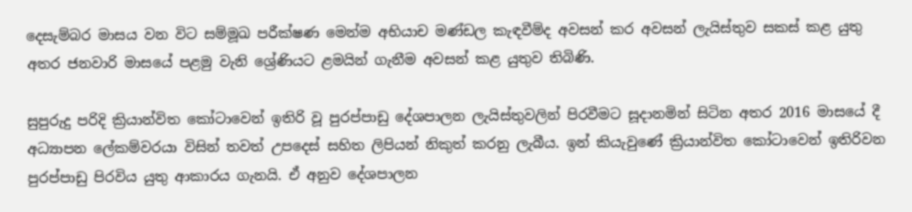දෙසැම්බර මාසය වන විට සම්මූඛ පරීක්ෂණ මෙන්ම අභියාච මණ්ඩල කැඳවීම්ද අවසන් කර අවසන් ලැයිස්තුව සකස් කළ යුතු අතර ජනවාරි මාසයේ පළමු වැනි ශ්‍රේණියට ළමයින් ගැනීම අවසන් කළ යුතුව තිබිණි.

සුපුරුදු පරිදි ක්‍රියාන්විත කෝටාවෙන් ඉතිරි වූ පුරප්පාඩු දේශපාලන ලැයිස්තුවලින් පිරවීමට සූදානමින් සිටින අතර 2016 මාසයේ දී අධ්‍යාපන ලේකම්වරයා විසින් තවත් උපදෙස් සහිත ලිපියන් නිකුත් කරනු ලැබීය. ඉන් කියැවුණේ ක්‍රියාන්විත කෝටාවෙන් ඉතිරිවන පුරප්පාඩු පිරවිය යුතු ආකාරය ගැනයි. ඒ අනුව දේශපාලන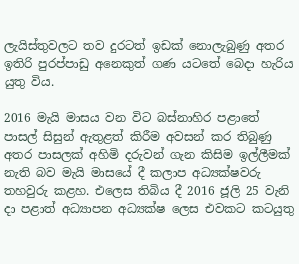ලැයිස්තුවලට තව දුරටත් ඉඩක් නොලැබුණු අතර ඉතිරි පුරප්පාඩු අනෙකුත් ගණ යටතේ බෙදා හැරිය යුතු විය.

2016 මැයි මාසය වන විට බස්නාහිර පළාතේ පාසල් සිසුන් ඇතුළත් කිරීම අවසන් කර තිබුණු අතර පාසලක් අහිමි දරුවන් ගැන කිසිම ඉල්ලීමක් නැති බව මැයි මාසයේ දී කලාප අධ්‍යක්ෂවරු තහවුරු කළහ. එලෙස තිබිය දී 2016 ජූලි 25 වැනි දා පළාත් අධ්‍යාපන අධ්‍යක්ෂ ලෙස එවකට කටයුතු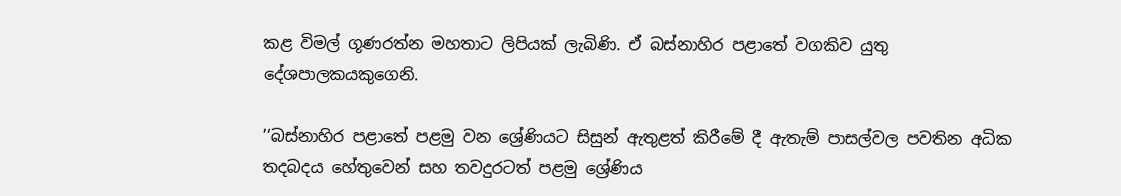කළ විමල් ගූණරත්න මහතාට ලිපියක් ලැබිණි. ඒ බස්නාහිර පළාතේ වගකිව යුතු දේශපාලකයකුගෙනි.

’‘බස්නාහිර පළාතේ පළමු වන ශ්‍රේණියට සිසුන් ඇතුළත් කිරීමේ දී ඇතැම් පාසල්වල පවතින අධික තදබදය හේතුවෙන් සහ තවදුරටත් පළමු ශ්‍රේණිය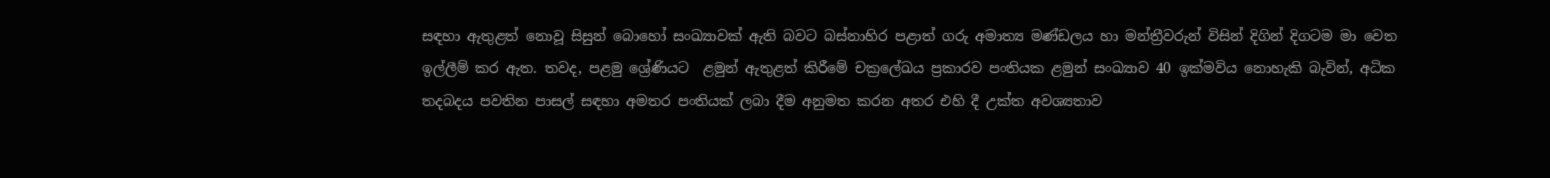සඳහා ඇතුළත් නොවූ සිසුන් බොහෝ සංඛ්‍යාවක් ඇති බවට බස්නාහිර පළාත් ගරු අමාත්‍ය මණ්ඩලය හා මන්ත්‍රීවරුන් විසින් දිගින් දිගටම මා වෙත ඉල්ලීම් කර ඇත. තවද, පළමු ශ්‍රේණියට  ළමුන් ඇතුළත් කිරීමේ චක්‍රලේඛය ප්‍රකාරව පංතියක ළමුන් සංඛ්‍යාව 40 ඉක්මවිය නොහැකි බැවින්, අධික තදබදය පවතින පාසල් සඳහා අමතර පංතියක් ලබා දීම අනුමත කරන අතර එහි දී උක්ත අවශ්‍යතාව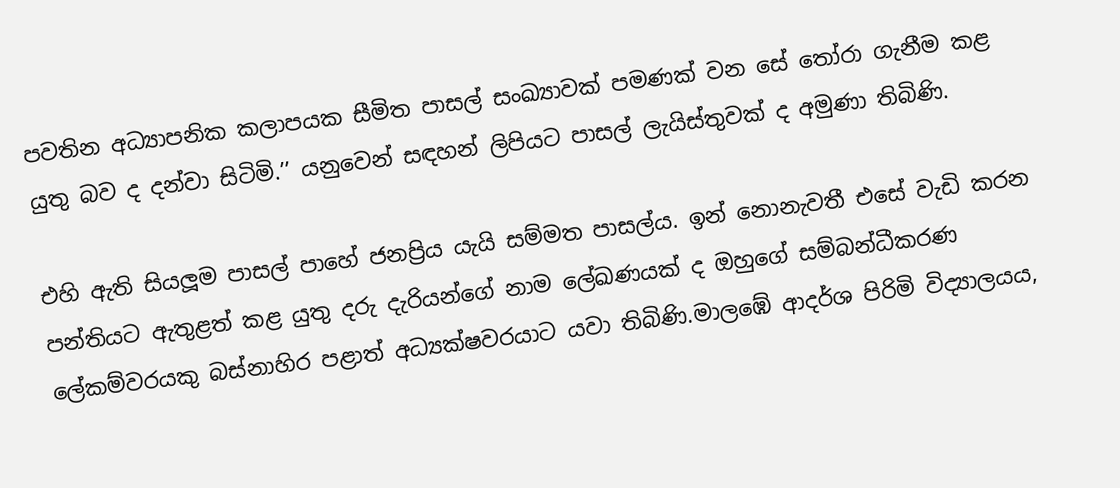පවතින අධ්‍යාපනික කලාපයක සීමිත පාසල් සංඛ්‍යාවක් පමණක් වන සේ තෝරා ගැනීම කළ යුතු බව ද දන්වා සිටිමි.’’ යනුවෙන් සඳහන් ලිපියට පාසල් ලැයිස්තුවක් ද අමුණා තිබිණි.

එහි ඇති සියලූම පාසල් පාහේ ජනප්‍රිය යැයි සම්මත පාසල්ය. ඉන් නොනැවතී එසේ වැඩි කරන පන්තියට ඇතුළත් කළ යුතු දරු දැරියන්ගේ නාම ලේඛණයක් ද ඔහුගේ සම්බන්ධීකරණ ලේකම්වරයකු බස්නාහිර පළාත් අධ්‍යක්ෂවරයාට යවා තිබිණි.මාලඹේ ආදර්ශ පිරිමි විද්‍යාලයය,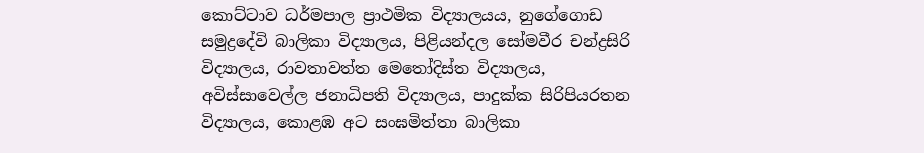කොට්ටාව ධර්මපාල ප්‍රාථමික විද්‍යාලයය, නුගේගොඩ සමුද්‍රදේවි බාලිකා විද්‍යාලය, පිළියන්දල සෝමවීර චන්ද්‍රසිරි විද්‍යාලය, රාවතාවත්ත මෙතෝදිස්ත විද්‍යාලය, අවිස්සාවෙල්ල ජනාධිපති විද්‍යාලය, පාදුක්ක සිරිපියරතන විද්‍යාලය, කොළඹ අට සංඝමිත්තා බාලිකා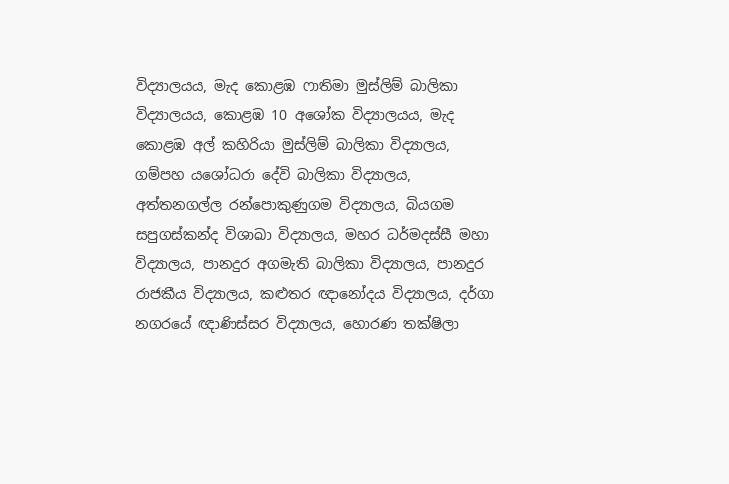විද්‍යාලයය, මැද කොළඹ ෆාතිමා මුස්ලිම් බාලිකා විද්‍යාලයය, කොළඹ 10 අශෝක විද්‍යාලයය, මැද කොළඹ අල් කහිරියා මුස්ලිම් බාලිකා විද්‍යාලය, ගම්පහ යශෝධරා දේවි බාලිකා විද්‍යාලය, අත්තනගල්ල රන්පොකුණුගම විද්‍යාලය, බියගම සපුගස්කන්ද විශාඛා විද්‍යාලය, මහර ධර්මදස්සී මහා විද්‍යාලය, පානදුර අගමැති බාලිකා විද්‍යාලය, පානදුර රාජකීය විද්‍යාලය, කළුතර ඥානෝදය විද්‍යාලය, දර්ගා නගරයේ ඥාණිස්සර විද්‍යාලය, හොරණ තක්ෂිලා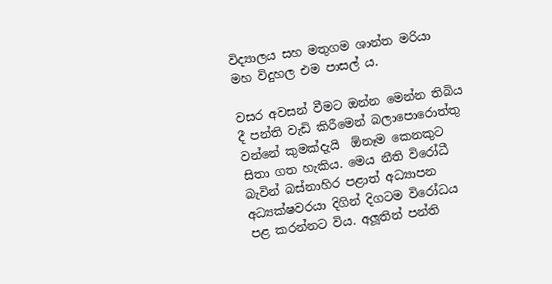විද්‍යාලය සහ මතුගම ශාන්ත මරියා මහ විදුහල එම පාසල් ය.

වසර අවසන් වීමට ඔන්න මෙන්න තිබිය දී පන්ති වැඩි කිරීමෙන් බලාපොරොත්තු වන්නේ කුමක්දැයි  ඕනෑම කෙනකුට සිතා ගත හැකිය. මෙය නීති විරෝධී බැවින් බස්නාහිර පළාත් අධ්‍යාපන අධ්‍යක්ෂවරයා දිගින් දිගටම විරෝධය පළ කරන්නට විය. අලූතින් පන්ති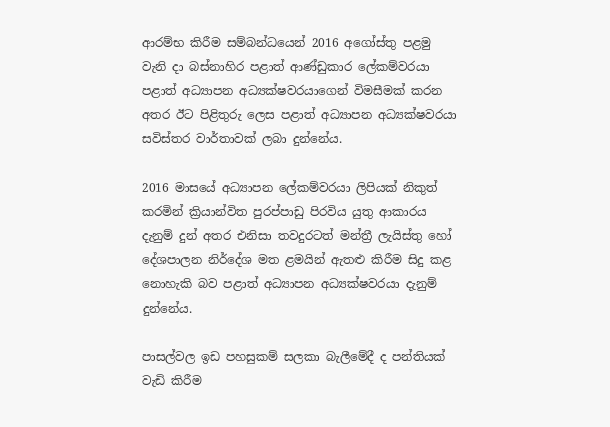ආරම්භ කිරීම සම්බන්ධයෙන් 2016 අගෝස්තු පළමු වැනි දා බස්නාහිර පළාත් ආණ්ඩුකාර ලේකම්වරයා පළාත් අධ්‍යාපන අධ්‍යක්ෂවරයාගෙන් විමසීමක් කරන අතර ඊට පිළිතුරු ලෙස පළාත් අධ්‍යාපන අධ්‍යක්ෂවරයා සවිස්තර වාර්තාවක් ලබා දුන්නේය.

2016 මාසයේ අධ්‍යාපන ලේකම්වරයා ලිපියක් නිකුත් කරමින් ක්‍රියාන්විත පුරප්පාඩු පිරවිය යුතු ආකාරය දැනුම් දුන් අතර එනිසා තවදුරටත් මන්ත්‍රී ලැයිස්තු හෝ දේශපාලන නිර්දේශ මත ළමයින් ඇතළු කිරීම සිදු කළ නොහැකි බව පළාත් අධ්‍යාපන අධ්‍යක්ෂවරයා දැනුම් දුන්නේය.

පාසල්වල ඉඩ පහසුකම් සලකා බැලීමේදී ද පන්තියක් වැඩි කිරීම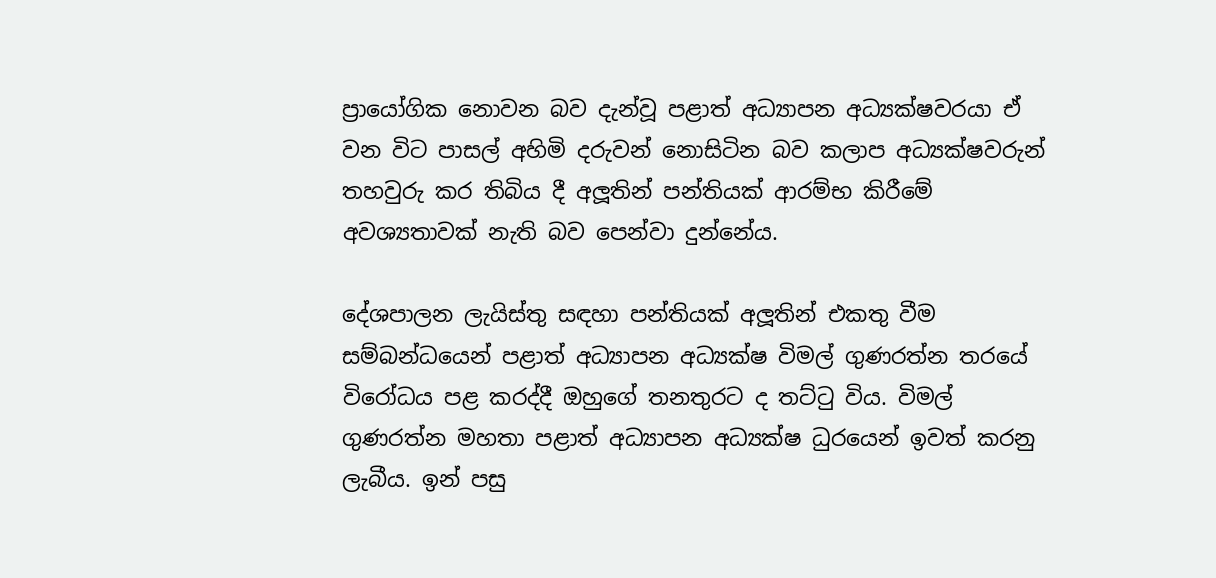ප්‍රායෝගික නොවන බව දැන්වූ පළාත් අධ්‍යාපන අධ්‍යක්ෂවරයා ඒ වන විට පාසල් අහිමි දරුවන් නොසිටින බව කලාප අධ්‍යක්ෂවරුන් තහවුරු කර තිබිය දී අලූතින් පන්තියක් ආරම්භ කිරීමේ අවශ්‍යතාවක් නැති බව පෙන්වා දුන්නේය.

දේශපාලන ලැයිස්තු සඳහා පන්තියක් අලූතින් එකතු වීම සම්බන්ධයෙන් පළාත් අධ්‍යාපන අධ්‍යක්ෂ විමල් ගුණරත්න තරයේ විරෝධය පළ කරද්දී ඔහුගේ තනතුරට ද තට්ටු විය. විමල් ගුණරත්න මහතා පළාත් අධ්‍යාපන අධ්‍යක්ෂ ධුරයෙන් ඉවත් කරනු ලැබීය. ඉන් පසු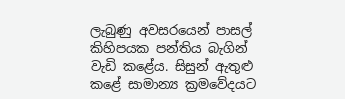ලැබුණු අවසරයෙන් පාසල් කිහිපයක පන්තිය බැගින් වැඩි කළේය. සිසුන් ඇතුළු කළේ සාමාන්‍ය ක්‍රමවේදයට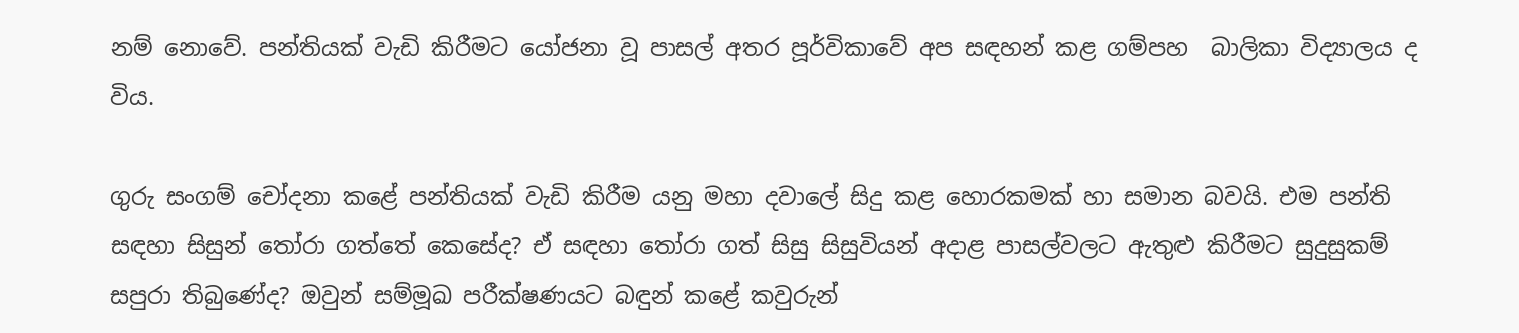නම් නොවේ. පන්තියක් වැඩි කිරීමට යෝජනා වූ පාසල් අතර පූර්විකාවේ අප සඳහන් කළ ගම්පහ  බාලිකා විද්‍යාලය ද විය.

ගුරු සංගම් චෝදනා කළේ පන්තියක් වැඩි කිරීම යනු මහා දවාලේ සිදු කළ හොරකමක් හා සමාන බවයි. එම පන්ති සඳහා සිසුන් තෝරා ගත්තේ කෙසේද? ඒ සඳහා තෝරා ගත් සිසු සිසුවියන් අදාළ පාසල්වලට ඇතුළු කිරීමට සුදුසුකම් සපුරා තිබුණේද? ඔවුන් සම්මූඛ පරීක්ෂණයට බඳුන් කළේ කවුරුන්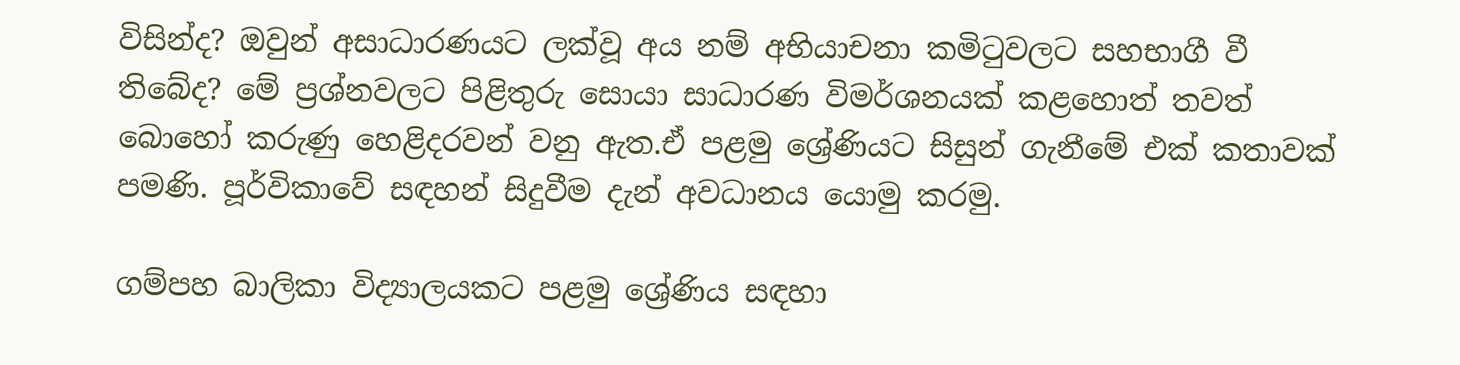විසින්ද? ඔවුන් අසාධාරණයට ලක්වූ අය නම් අභියාචනා කමිටුවලට සහභාගී වී තිබේද? මේ ප්‍රශ්නවලට පිළිතුරු සොයා සාධාරණ විමර්ශනයක් කළහොත් තවත් බොහෝ කරුණු හෙළිදරවන් වනු ඇත.ඒ පළමු ශ්‍රේණියට සිසුන් ගැනීමේ එක් කතාවක් පමණි. පූර්විකාවේ සඳහන් සිදුවීම දැන් අවධානය යොමු කරමු.

ගම්පහ බාලිකා විද්‍යාලයකට පළමු ශ්‍රේණිය සඳහා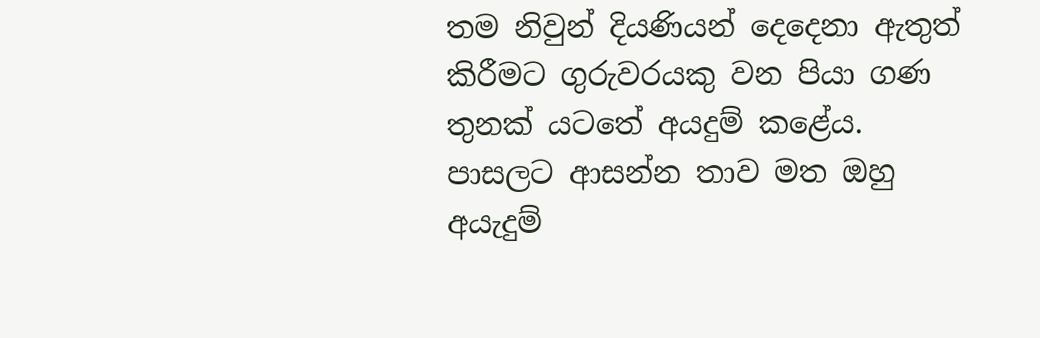තම නිවුන් දියණියන් දෙදෙනා ඇතුත් කිරීමට ගුරුවරයකු වන පියා ගණ තුනක් යටතේ අයදුම් කළේය. පාසලට ආසන්න තාව මත ඔහු අයැදුම්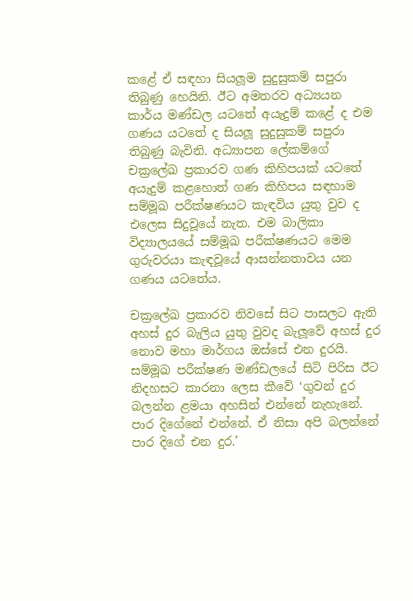කළේ ඒ සඳහා සියලූම සුදුසුකම් සපුරා තිබුණු හෙයිනි. ඊට අමතරව අධ්‍යයන කාර්ය මණ්ඩල යටතේ අයැදුම් කළේ ද එම ගණය යටතේ ද සියලූ සුදුසුකම් සපුරා තිබුණු බැවිනි. අධ්‍යාපන ලේකම්ගේ චක්‍රලේඛ ප්‍රකාරව ගණ කිහිපයක් යටතේ අයැදුම් කළහොත් ගණ කිහිපය සඳහාම සම්මූඛ පරීක්ෂණයට කැඳවිය යුතු වුව ද එලෙස සිදුවූයේ නැත. එම බාලිකා විද්‍යාලයයේ සම්මූඛ පරීක්ෂණයට මෙම ගුරුවරයා කැඳවූයේ ආසන්නතාවය යන ගණය යටතේය.

චක්‍රලේඛ ප්‍රකාරව නිවසේ සිට පාසලට ඇති අහස් දුර බැලිය යුතු වුවද බැලූවේ අහස් දුර නොව මහා මාර්ගය ඔස්සේ එන දුරයි. සම්මූඛ පරීක්ෂණ මණ්ඩලයේ සිටි පිරිස ඊට නිදහසට කාරනා ලෙස කීවේ ‘ගුවන් දුර බලන්න ළමයා අහසින් එන්නේ නැහැනේ. පාර දිගේනේ එන්නේ. ඒ නිසා අපි බලන්නේ පාර දිගේ එන දුර.’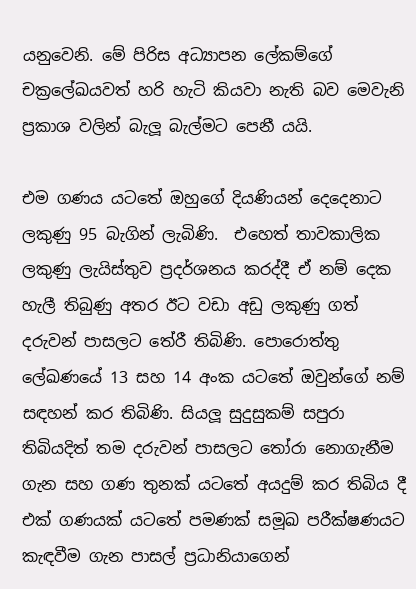යනුවෙනි. මේ පිරිස අධ්‍යාපන ලේකම්ගේ චක්‍රලේඛයවත් හරි හැටි කියවා නැති බව මෙවැනි ප්‍රකාශ වලින් බැලූ බැල්මට පෙනී යයි.

එම ගණය යටතේ ඔහුගේ දියණියන් දෙදෙනාට ලකුණු 95 බැගින් ලැබිණි.  එහෙත් තාවකාලික ලකුණු ලැයිස්තුව ප්‍රදර්ශනය කරද්දී ඒ නම් දෙක හැලී තිබුණු අතර ඊට වඩා අඩු ලකුණු ගත් දරුවන් පාසලට තේරී තිබිණි. පොරොත්තු ලේඛණයේ 13 සහ 14 අංක යටතේ ඔවුන්ගේ නම් සඳහන් කර තිබිණි. සියලූ සුදුසුකම් සපුරා තිබියදිත් තම දරුවන් පාසලට තෝරා නොගැනීම ගැන සහ ගණ තුනක් යටතේ අයදුම් කර තිබිය දී එක් ගණයක් යටතේ පමණක් සමූඛ පරීක්ෂණයට කැඳවීම ගැන පාසල් ප්‍රධානියාගෙන්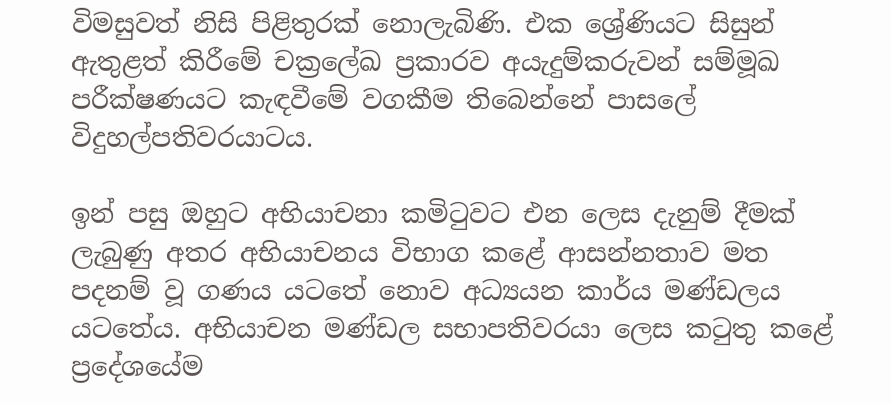විමසුවත් නිසි පිළිතුරක් නොලැබිණි. එක ශ්‍රේණියට සිසුන් ඇතුළත් කිරීමේ චක්‍රලේඛ ප්‍රකාරව අයැදුම්කරුවන් සම්මූඛ පරීක්ෂණයට කැඳවීමේ වගකීම තිබෙන්නේ පාසලේ විදුහල්පතිවරයාටය.

ඉන් පසු ඔහුට අභියාචනා කමිටුවට එන ලෙස දැනුම් දීමක් ලැබුණු අතර අභියාචනය විභාග කළේ ආසන්නතාව මත පදනම් වූ ගණය යටතේ නොව අධ්‍යයන කාර්ය මණ්ඩලය යටතේය. අභියාචන මණ්ඩල සභාපතිවරයා ලෙස කටුතු කළේ ප්‍රදේශයේම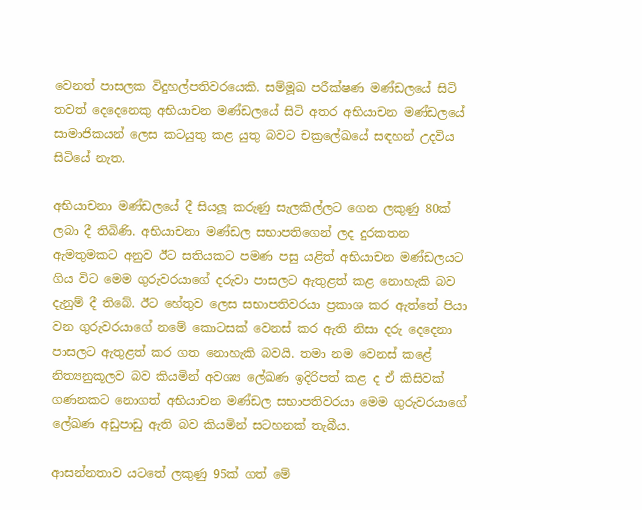වෙනත් පාසලක විදුහල්පතිවරයෙකි. සම්මූඛ පරීක්ෂණ මණ්ඩලයේ සිටි තවත් දෙදෙනෙකු අභියාචන මණ්ඩලයේ සිටි අතර අභියාචන මණ්ඩලයේ සාමාජිකයන් ලෙස කටයුතු කළ යුතු බවට චක්‍රලේඛයේ සඳහන් උදවිය සිටියේ නැත.

අභියාචනා මණ්ඩලයේ දී සියලූ කරුණු සැලකිල්ලට ගෙන ලකුණු 80ක් ලබා දී තිබිණි. අභියාචනා මණ්ඩල සභාපතිගෙන් ලද දුරකතන ඇමතුමකට අනුව ඊට සතියකට පමණ පසු යළිත් අභියාචන මණ්ඩලයට ගිය විට මෙම ගුරුවරයාගේ දරුවා පාසලට ඇතුළත් කළ නොහැකි බව දැනුම් දී තිබේ. ඊට හේතුව ලෙස සභාපතිවරයා ප්‍රකාශ කර ඇත්තේ පියා වන ගුරුවරයාගේ නමේ කොටසක් වෙනස් කර ඇති නිසා දරු දෙදෙනා පාසලට ඇතුළත් කර ගත නොහැකි බවයි. තමා නම වෙනස් කළේ නිත්‍යනුකූලව බව කියමින් අවශ්‍ය ලේඛණ ඉදිරිපත් කළ ද ඒ කිසිවක් ගණනකට නොගත් අභියාචන මණ්ඩල සභාපතිවරයා මෙම ගුරුවරයාගේ ලේඛණ අඩුපාඩු ඇති බව කියමින් සටහනක් තැබීය.

ආසන්නතාව යටතේ ලකුණු 95ක් ගත් මේ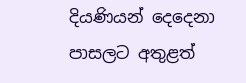දියණියන් දෙදෙනා පාසලට අතුළත්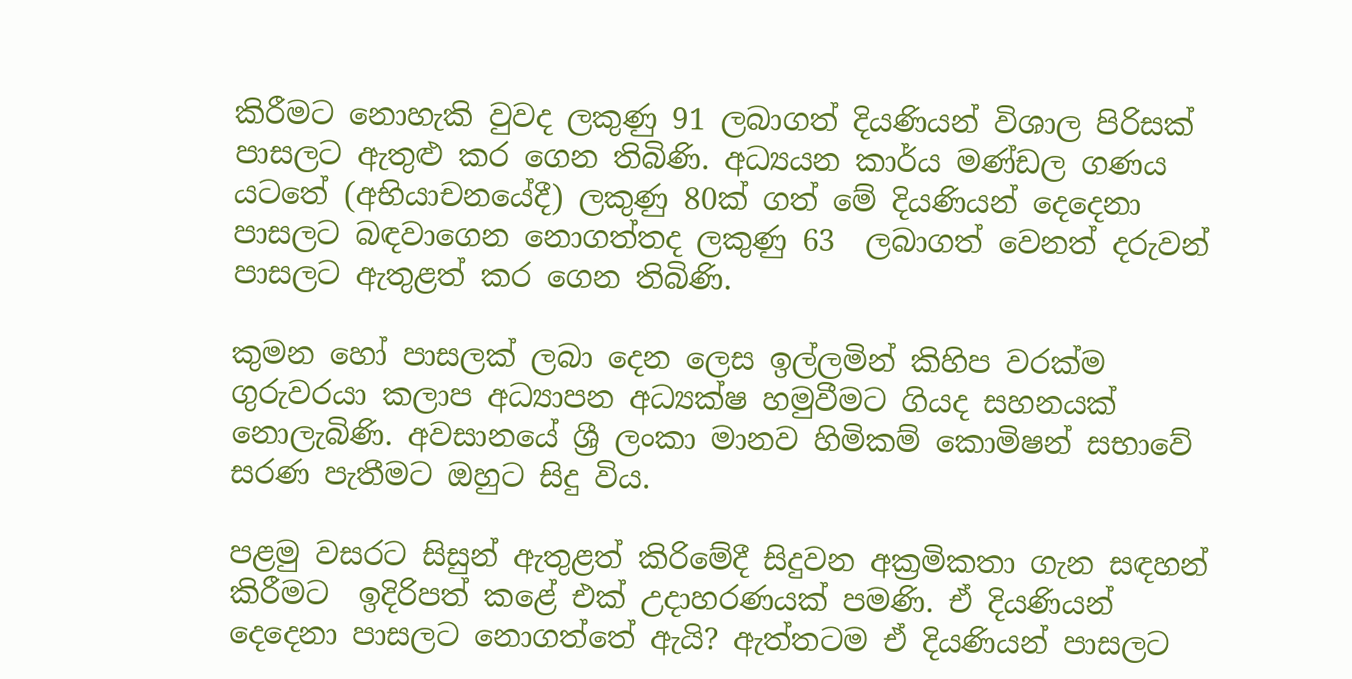කිරීමට නොහැකි වුවද ලකුණු 91 ලබාගත් දියණියන් විශාල පිරිසක් පාසලට ඇතුළු කර ගෙන තිබිණි. අධ්‍යයන කාර්ය මණ්ඩල ගණය යටතේ (අභියාචනයේදී) ලකුණු 80ක් ගත් මේ දියණියන් දෙදෙනා පාසලට බඳවාගෙන නොගත්තද ලකුණු 63  ලබාගත් වෙනත් දරුවන් පාසලට ඇතුළත් කර ගෙන තිබිණි.

කුමන හෝ පාසලක් ලබා දෙන ලෙස ඉල්ලමින් කිහිප වරක්ම ගුරුවරයා කලාප අධ්‍යාපන අධ්‍යක්ෂ හමුවීමට ගියද සහනයක් නොලැබිණි. අවසානයේ ශ්‍රී ලංකා මානව හිමිකම් කොමිෂන් සභාවේ සරණ පැතීමට ඔහුට සිදු විය.

පළමු වසරට සිසුන් ඇතුළත් කිරිමේදී සිදුවන අක්‍රමිකතා ගැන සඳහන් කිරීමට  ඉදිරිපත් කළේ එක් උදාහරණයක් පමණි. ඒ දියණියන් දෙදෙනා පාසලට නොගත්තේ ඇයි? ඇත්තටම ඒ දියණියන් පාසලට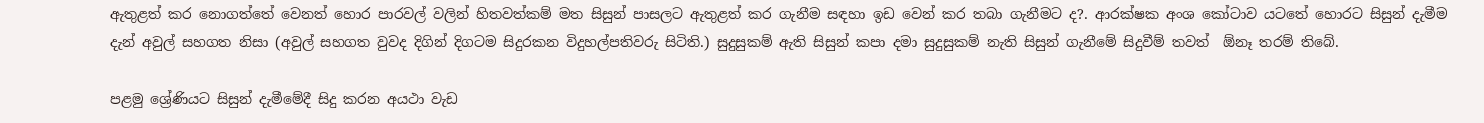ඇතුළත් කර නොගත්තේ වෙනත් හොර පාරවල් වලින් හිතවත්කම් මත සිසුන් පාසලට ඇතුළත් කර ගැනීම සඳහා ඉඩ වෙන් කර තබා ගැනීමට ද?. ආරක්ෂක අංශ කෝටාව යටතේ හොරට සිසුන් දැමීම දැන් අවුල් සහගත නිසා (අවුල් සහගත වුවද දිගින් දිගටම සිදුරකන විදුහල්පතිවරු සිටිති.) සුදුසුකම් ඇති සිසුන් කපා දමා සුදුසුකම් නැති සිසුන් ගැනීමේ සිදුවීම් තවත්  ඕනෑ තරම් තිබේ.

පළමු ශ්‍රේණියට සිසුන් දැමීමේදී සිදු කරන අයථා වැඩ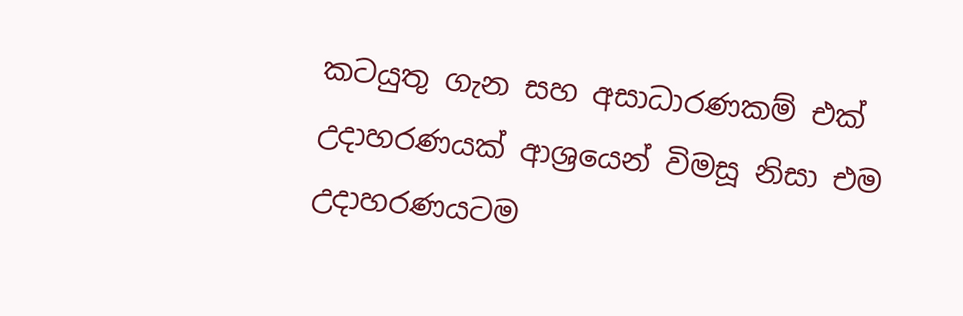කටයුතු ගැන සහ අසාධාරණකම් එක් උදාහරණයක් ආශ්‍රයෙන් විමසූ නිසා එම උදාහරණයටම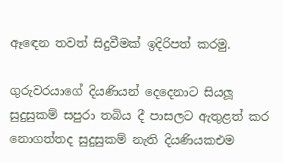ඈඳෙන තවත් සිදුවීමක් ඉදිරිපත් කරමු.

ගුරුවරයාගේ දියණියන් දෙදෙනාට සියලූ සුදුසුකම් සපුරා තබිය දී පාසලට ඇතුළත් කර නොගත්තද සුදුසුකම් නැති දියණියකඑම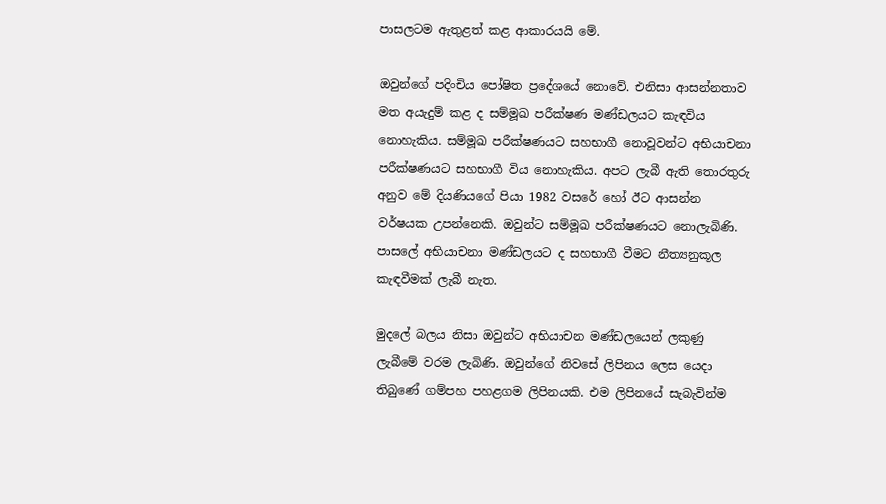පාසලටම ඇතුළත් කළ ආකාරයයි මේ.

ඔවුන්ගේ පදිංචිය පෝෂිත ප්‍රදේශයේ නොවේ. එනිසා ආසන්නතාව මත අයැදුම් කළ ද සම්මූඛ පරීක්ෂණ මණ්ඩලයට කැඳවිය නොහැකිය. සම්මූඛ පරීක්ෂණයට සහභාගී නොවූවන්ට අභියාචනා පරීක්ෂණයට සහභාගී විය නොහැකිය. අපට ලැබී ඇති තොරතුරු අනුව මේ දියණියගේ පියා 1982 වසරේ හෝ ඊට ආසන්න වර්ෂයක උපන්නෙකි. ඔවුන්ට සම්මූඛ පරීක්ෂණයට නොලැබිණි. පාසලේ අභියාචනා මණ්ඩලයට ද සහභාගී වීමට නීත්‍යනුකූල කැඳවීමක් ලැබී නැත.

මුදලේ බලය නිසා ඔවුන්ට අභියාචන මණ්ඩලයෙන් ලකුණු ලැබීමේ වරම ලැබිණි. ඔවුන්ගේ නිවසේ ලිපිනය ලෙස යෙදා තිබුණේ ගම්පහ පහළගම ලිපිනයකි. එම ලිපිනයේ සැබැවින්ම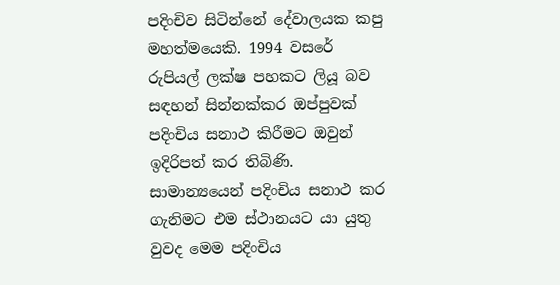පදිංචිව සිටින්නේ දේවාලයක කපු මහත්මයෙකි. 1994 වසරේ රුපියල් ලක්ෂ පහකට ලියූ බව සඳහන් සින්නක්කර ඔප්පුවක් පදිංචිය සනාථ කිරීමට ඔවුන් ඉදිරිපත් කර තිබිණි. සාමාන්‍යයෙන් පදිංචිය සනාථ කර ගැනිමට එම ස්ථානයට යා යුතු වුවද මෙම පදිංචිය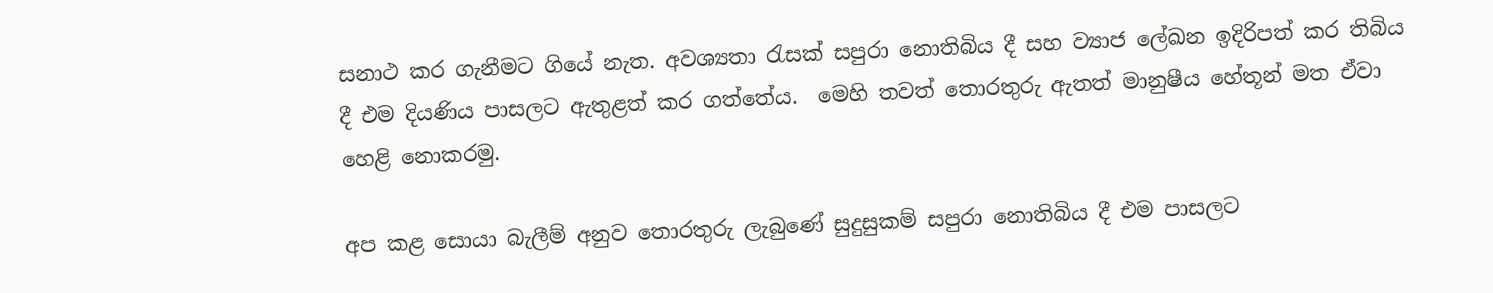සනාථ කර ගැනීමට ගියේ නැත. අවශ්‍යතා රැසක් සපුරා නොතිබිය දී සහ ව්‍යාජ ලේඛන ඉදිරිපත් කර තිබිය දී එම දියණිය පාසලට ඇතුළත් කර ගත්තේය.  මෙහි තවත් තොරතුරු ඇතත් මානුෂීය හේතූන් මත ඒවා හෙළි නොකරමු.

අප කළ සොයා බැලීම් අනුව තොරතුරු ලැබුණේ සුදුසුකම් සපුරා නොතිබිය දී එම පාසලට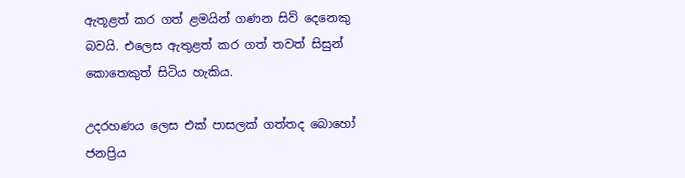ඇතූළත් කර ගත් ළමයින් ගණන සිව් දෙනෙකු බවයි. එලෙස ඇතුළත් කර ගත් තවත් සිසුන් කොතෙකුත් සිටිය හැකිය.

උදරහණය ලෙස එක් පාසලක් ගත්තද බොහෝ ජනප්‍රිය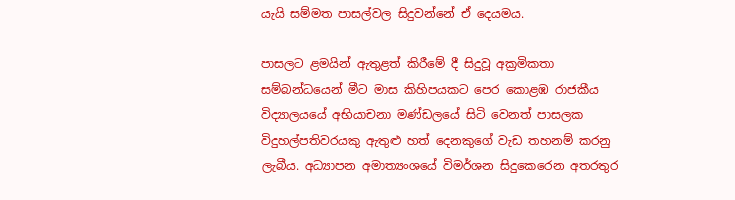යැයි සම්මත පාසල්වල සිදුවන්නේ ඒ දෙයමය.

පාසලට ළමයින් ඇතුළත් කිරීමේ දී සිදුවූ අක්‍රමිකතා සම්බන්ධයෙන් මීට මාස කිහිපයකට පෙර කොළඹ රාජකීය විද්‍යාලයයේ අභියාචනා මණ්ඩලයේ සිටි වෙනත් පාසලක විදුහල්පතිවරයකු ඇතුළු හත් දෙනකුගේ වැඩ තහනම් කරනු ලැබීය. අධ්‍යාපන අමාත්‍යංශයේ විමර්ශන සිදුකෙරෙන අතරතුර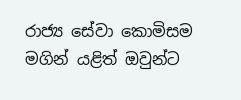රාජ්‍ය සේවා කොමිසම මගින් යළිත් ඔවුන්ට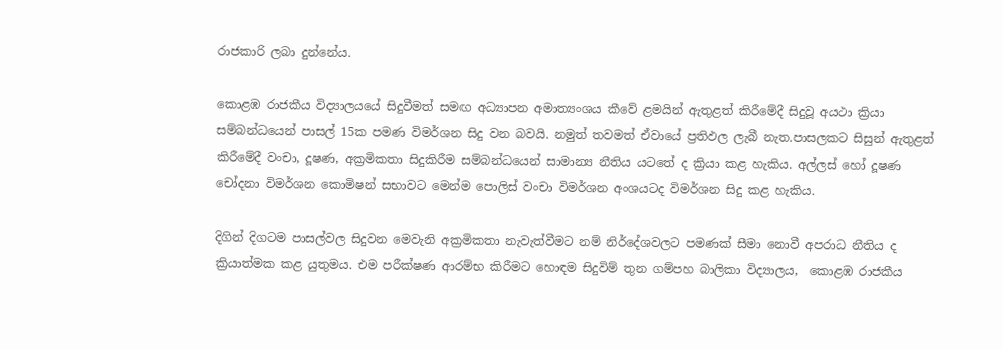රාජකාරි ලබා දුන්නේය.

කොළඹ රාජකීය විද්‍යාලයයේ සිදුවීමත් සමඟ අධ්‍යාපන අමාත්‍යංශය කීවේ ළමයින් ඇතුළත් කිරීමේදී සිදුවූ අයථා ක්‍රියා සම්බන්ධයෙන් පාසල් 15ක පමණ විමර්ශන සිදු වන බවයි. නමුත් තවමත් ඒවායේ ප්‍රතිඵල ලැබී නැත.පාසලකට සිසුන් ඇතුළත් කිරීමේදී වංචා, දූෂණ, අක්‍රමිකතා සිදුකිරීම සම්බන්ධයෙන් සාමාන්‍ය නීතිය යටතේ ද ක්‍රියා කළ හැකිය. අල්ලස් හෝ දූෂණ චෝදනා විමර්ශන කොමිෂන් සභාවට මෙන්ම පොලිස් වංචා විමර්ශන අංශයටද විමර්ශන සිදු කළ හැකිය.

දිගින් දිගටම පාසල්වල සිදුවන මෙවැනි අක්‍රමිකතා නැවැත්වීමට නම් නිර්දේශවලට පමණක් සීමා නොවී අපරාධ නීතිය ද ක්‍රියාත්මක කළ යුතුමය. එම පරීක්ෂණ ආරම්භ කිරීමට හොඳම සිදුවිම් තුන ගම්පහ බාලිකා විද්‍යාලය,  කොළඹ රාජකීය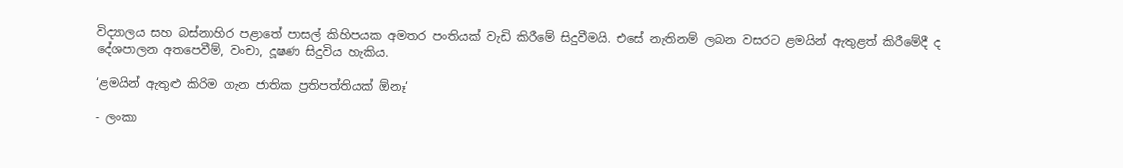විද්‍යාලය සහ බස්නාහිර පළාතේ පාසල් කිහිපයක අමතර පංතියක් වැඩි කිරීමේ සිදුවීමයි. එසේ නැතිනම් ලබන වසරට ළමයින් ඇතුළත් කිරීමේදී ද දේශපාලන අතපෙවීම්, වංචා, දූෂණ සිදුවිය හැකිය.

‘ළමයින් ඇතුළු කිරිම ගැන ජාතික ප්‍රතිපත්තියක් ඕනෑ‘

- ලංකා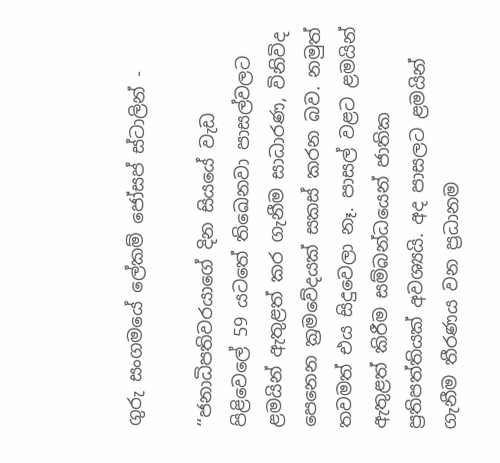ගුරු සංගමයේ ලේකම් ජෝසප් ස්ටාලින් -

‘‘ජනාධිපතිවරයාගේ දින සියයේ වැඩ පිළිවෙලේ 59 යටතේ තිඛෙනවා පාසල්වලට ළමයින් ඇතුළත් කර ගැනීම සාධාරණ, විනිවිද පෙනෙන ක්‍රමවේදයක් සකස් කරන බව. නමුත් තවමත් එය සිදුවෙලා නෑ. පාසල් වළට ළමයින් ඇතුළත් කිරීම සම්බන්ධයෙන් ජාතික ප්‍රතිපත්තියක් අවශ්‍යයි. අද පාසලට ළමයින් ගැනීම තීරණය වන ප්‍රධානම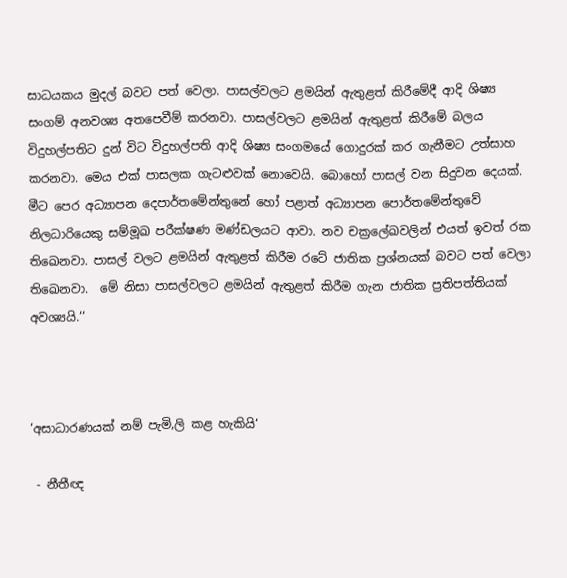සාධයකය මුදල් බවට පත් වෙලා. පාසල්වලට ළමයින් ඇතුළත් කිරීමේදී ආදි ශිෂ්‍ය සංගම් අනවශ්‍ය අතපෙවීම් කරනවා. පාසල්වලට ළමයින් ඇතුළත් කිරීමේ බලය විදුහල්පතිට දුන් විට විදුහල්පති ආදි ශිෂ්‍ය සංගමයේ ගොදුරක් කර ගැනීමට උත්සාහ කරනවා. මෙය එක් පාසලක ගැටළුවක් නොවෙයි. බොහෝ පාසල් වන සිදුවන දෙයක්.  මීට පෙර අධ්‍යාපන දෙපාර්තමේන්තුනේ හෝ පළාත් අධ්‍යාපන පොර්තමේන්තුවේ නිලධාරියෙකු සම්මූඛ පරීක්ෂණ මණ්ඩලයට ආවා. නව චක්‍රලේඛවලින් එයත් ඉවත් රක තිඛෙනවා. පාසල් වලට ළමයින් ඇතුළත් කිරීම රටේ ජාතික ප්‍රශ්නයක් බවට පත් වෙලා තිඛෙනවා.  මේ නිසා පාසල්වලට ළමයින් ඇතුළත් කිරීම ගැන ජාතික ප්‍රතිපත්තියක් අවශ්‍යයි.‘‘



‘අසාධාරණයක් නම් පැමි‚ලි කළ හැකියි‘

 - නීතීඥ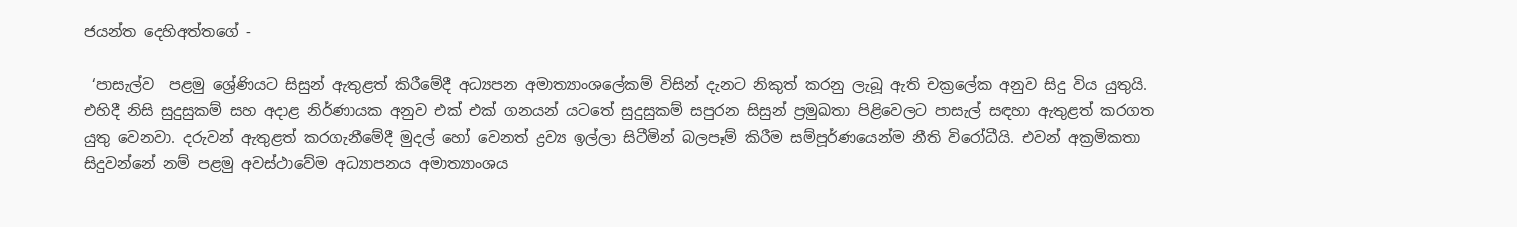ජයන්ත දෙහිඅත්තගේ -

 ‘පාසැල්ව  පළමු ශ්‍රේණියට සිසුන් ඇතුළත් කිරීමේදී අධ්‍යපන අමාත්‍යාංශලේකම් විසින් දැනට නිකුත් කරනු ලැබූ ඇති චක්‍රලේක අනුව සිදු විය යුතුයි. එහිදී නිසි සුදුසුකම් සහ අදාළ නිර්ණායක අනුව එක් එක් ගනයන් යටතේ සුදුසුකම් සපුරන සිසුන් ප්‍රමුඛතා පිළිවෙලට පාසැල් සඳහා ඇතුළත් කරගත යුතු වෙනවා. දරුවන් ඇතුළත් කරගැනීමේදී මුදල් හෝ වෙනත් ද්‍රව්‍ය ඉල්ලා සිටීමින් බලපෑම් කිරීම සම්පූර්ණයෙන්ම නීති විරෝධීයි. එවන් අක්‍රමිකතා සිදුවන්නේ නම් පළමු අවස්ථාවේම අධ්‍යාපනය අමාත්‍යාංශය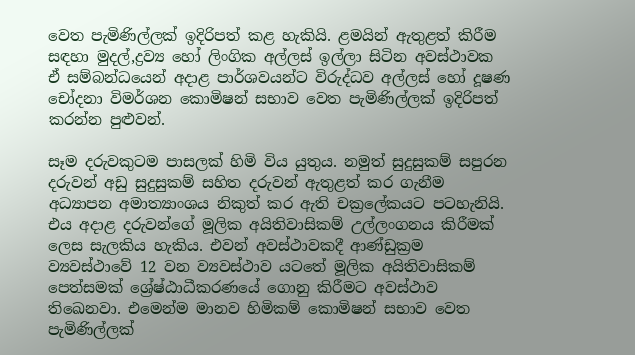වෙත පැමිණිල්ලක් ඉදිරිපත් කළ හැකියි. ළමයින් ඇතුළත් කිරීම සඳහා මුදල්,ද්‍රව්‍ය හෝ ලිංගික අල්ලස් ඉල්ලා සිටින අවස්ථාවක ඒ සම්බන්ධයෙන් අදාළ පාර්ශවයන්ට විරුද්ධව අල්ලස් හෝ දූෂණ චෝදනා විමර්ශන කොමිෂන් සභාව වෙත පැමිණිල්ලක් ඉදිරිපත් කරන්න පුළුවන්.

සෑම දරුවකුටම පාසලක් හිමි විය යුතුය. නමුත් සුදුසුකම් සපුරන දරුවන් අඩු සුදුසුකම් සහිත දරුවන් ඇතුළත් කර ගැනීම අධ්‍යාපන අමාත්‍යාංශය නිකුත් කර ඇති චක්‍රලේකයට පටහැනියි. එය අදාළ දරුවන්ගේ මූලික අයිතිවාසිකම් උල්ලංගනය කිරීමක් ලෙස සැලකිය හැකිය. එවන් අවස්ථාවකදී ආණ්ඩුක්‍රම ව්‍යවස්ථාවේ 12 වන ව්‍යවස්ථාව යටතේ මූලික අයිතිවාසිකම් පෙත්සමක් ශ්‍රේෂ්ඨාධීකරණයේ ගොනු කිරීමට අවස්ථාව තිඛෙනවා. එමෙන්ම මානව හිමිකම් කොමිෂන් සභාව වෙත පැමිණිල්ලක්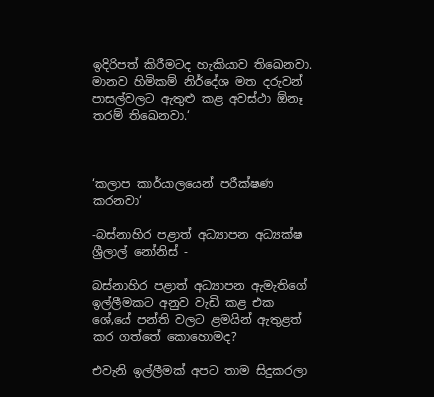ඉදිරිපත් කිරීමටද හැකියාව තිඛෙනවා. මානව හිමිකම් නිර්දේශ මත දරුවන් පාසල්වලට ඇතුළු කළ අවස්ථා ඕනෑ තරම් තිඛෙනවා.‘



‘කලාප කාර්යාලයෙන් පරීක්ෂණ කරනවා‘

-බස්නාහිර පළාත් අධ්‍යාපන අධ්‍යක්ෂ ශ්‍රීලාල් නෝනිස් -

බස්නාහිර පළාත් අධ්‍යාපන ඇමැතිගේ ඉල්ලීමකට අනුව වැඩි කළ එක ශේ‚යේ පන්ති වලට ළමයින් ඇතුළත් කර ගත්තේ කොහොමද?

එවැනි ඉල්ලීමක් අපට තාම සිදුකරලා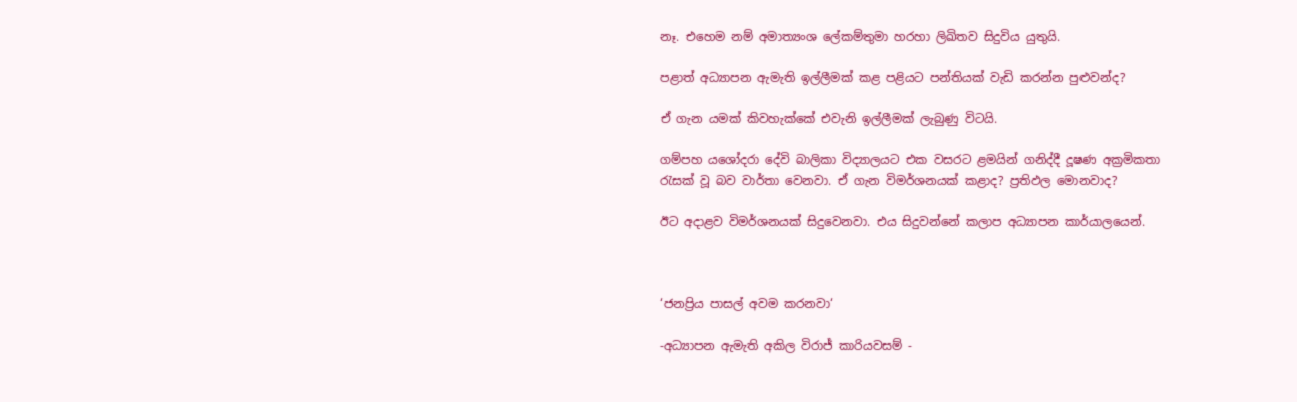නෑ. එහෙම නම් අමාත්‍යංශ ලේකම්තුමා හරහා ලිඛිතව සිදුවිය යුතුයි.

පළාත් අධ්‍යාපන ඇමැති ඉල්ලීමක් කළ පළියට පන්තියක් වැඩි කරන්න පුළුවන්ද?

ඒ ගැන යමක් කිවහැක්කේ එවැනි ඉල්ලීමක් ලැබුණු විටයි.

ගම්පහ යශෝදරා දේවි බාලිකා විද්‍යාලයට එක වසරට ළමයින් ගනිද්දී දූෂණ අක්‍රමිකතා රැසක් වූ බව වාර්තා වෙනවා. ඒ ගැන විමර්ශනයක් කළාද? ප්‍රතිඵල මොනවාද?

ඊට අදාළව විමර්ශනයක් සිදුවෙනවා. එය සිදුවන්නේ කලාප අධ්‍යාපන කාර්යාලයෙන්.



‘ජනප්‍රිය පාසල් අවම කරනවා‘

-අධ්‍යාපන ඇමැති අකිල විරාජ් කාරියවසම් -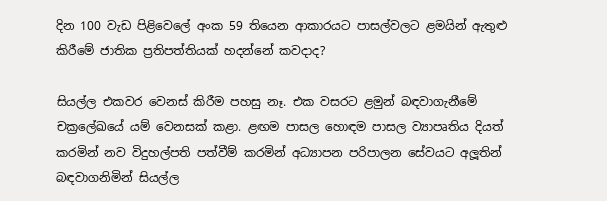දින 100 වැඩ පිළිවෙලේ අංක 59 තියෙන ආකාරයට පාසල්වලට ළමයින් ඇතුළු කිරීමේ ජාතික ප්‍රතිපත්තියක් හදන්නේ කවදාද?

සියල්ල එකවර වෙනස් කිරීම පහසු නෑ. එක වසරට ළමුන් බඳවාගැනීමේ චක්‍රලේඛයේ යම් වෙනසක් කළා. ළඟම පාසල හොඳම පාසල ව්‍යාපෘතිය දියත් කරමින් නව විදුහල්පති පත්වීම් කරමින් අධ්‍යාපන පරිපාලන සේවයට අලූතින් බඳවාගනිමින් සියල්ල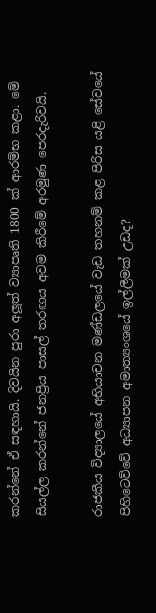කරන්නේ ඒ සඳහායි. දිවයින පුරා අලූත් ව්‍යාපෘති 1800 ක් ආරම්භ කළා. මේ සියල්ල කරන්නේ ජනප්‍රිය පාසල් තරඟය අවම කිරීමේ අරමුණ පෙරදැරිවයි.

රාජකීය විද්‍යාලයේ අභියාචන මණ්ඩලයේ වැඩ තහනම් කළ පිරිස යළි සේවයේ පිහිටෙව්වේ අධ්‍යාපන අමාත්‍යංශයේ ඉල්ලීමක් උඩද?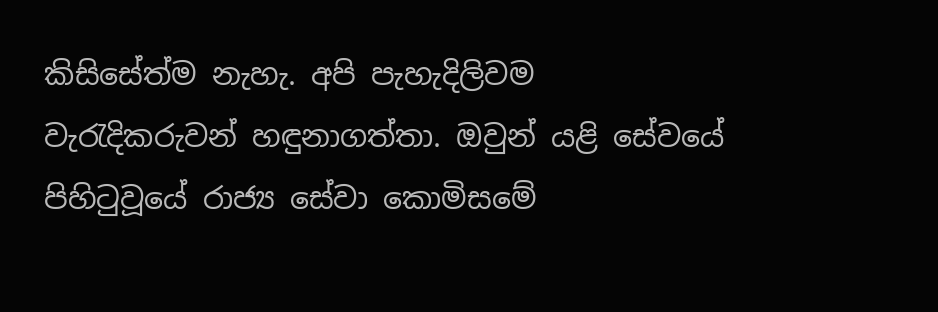කිසිසේත්ම නැහැ. අපි පැහැදිලිවම වැරැදිකරුවන් හඳුනාගත්තා. ඔවුන් යළි සේවයේ පිහිටුවූයේ රාජ්‍ය සේවා කොමිසමේ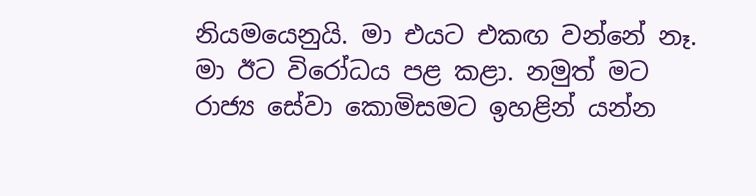නියමයෙනුයි. මා එයට එකඟ වන්නේ නෑ. මා ඊට විරෝධය පළ කළා. නමුත් මට රාජ්‍ය සේවා කොමිසමට ඉහළින් යන්න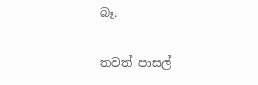බෑ.

තවත් පාසල්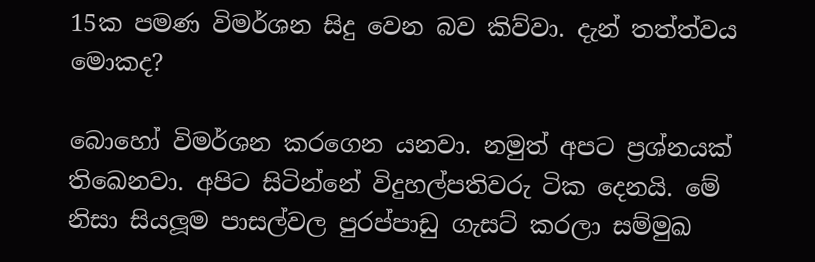15ක පමණ විමර්ශන සිදු වෙන බව කිව්වා. දැන් තත්ත්වය මොකද?

බොහෝ විමර්ශන කරගෙන යනවා. නමුත් අපට ප්‍රශ්නයක් තිඛෙනවා. අපිට සිටින්නේ විදුහල්පතිවරු ටික දෙනයි. මේ නිසා සියලූම පාසල්වල පුරප්පාඩු ගැසට් කරලා සම්මුඛ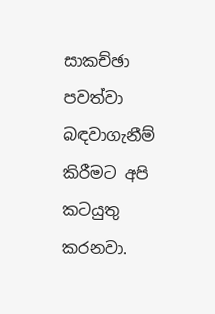සාකච්ඡා පවත්වා බඳවාගැනීම් කිරීමට අපි කටයුතු කරනවා.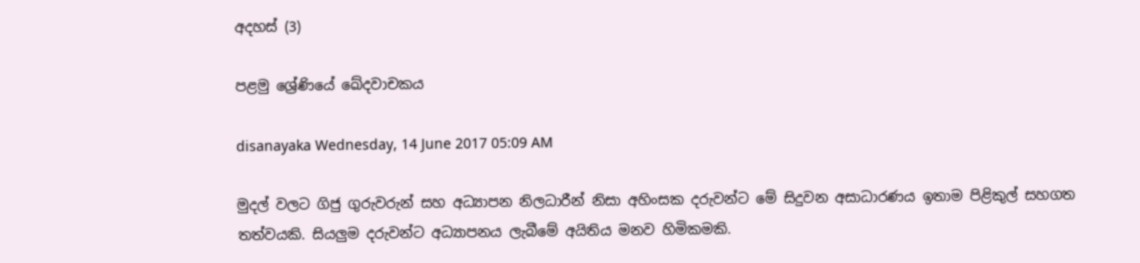අදහස් (3)

පළමු ශ්‍රේණියේ ඛේදවාචකය

disanayaka Wednesday, 14 June 2017 05:09 AM

මුදල් වලට ගිජු ගුරුවරුන් සහ අධ්‍යාපන නිලධාරීන් නිසා අහිංසක දරුවන්ට මේ සිදුවන අසාධාරණය ඉතාම පිළිකුල් සහගත තත්වයකි. සියලුම දරුවන්ට අධ්‍යාපනය ලැබීමේ අයිතිය මනව හිමිකමකි.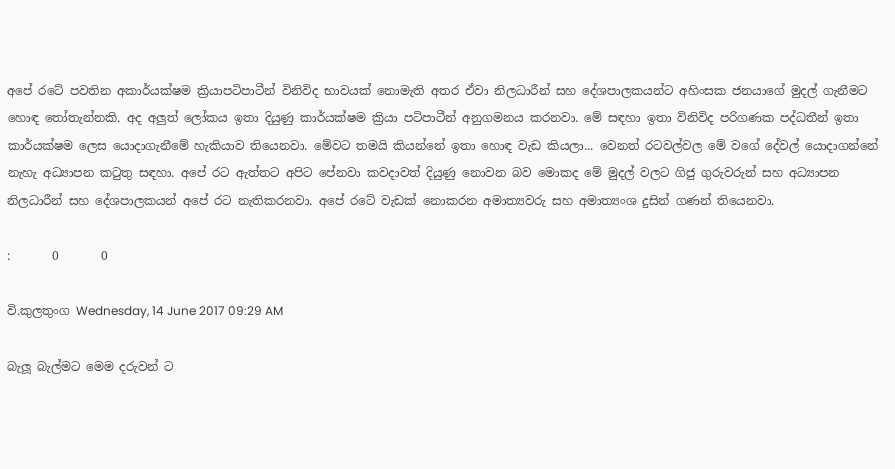අපේ රටේ පවතින අකාර්යක්ෂම ක්‍රියාපටිපාටීන් විනිවිද භාවයක් නොමැති අතර ඒවා නිලධාරීන් සහ දේශපාලකයන්ට අහිංසක ජනයාගේ මුදල් ගැනීමට හොඳ තෝතැන්නකි. අද අලුත් ලෝකය ඉතා දියුණු කාර්යක්ෂම ක්‍රියා පටිපාටීන් අනුගමනය කරනවා. මේ සඳහා ඉතා විනිවිද පරිගණක පද්ධතීන් ඉතා කාර්යක්ෂම ලෙස යොදාගැනීමේ හැකියාව තියෙනවා. මේවට තමයි කියන්නේ ඉතා හොඳ වැඩ කියලා... වෙනත් රටවල්වල මේ වගේ දේවල් යොදාගන්නේ නැහැ අධ්‍යාපන කටුතු සඳහා. අපේ රට ඇත්තට අපිට පේනවා කවදාවත් දියුණු නොවන බව මොකද මේ මුදල් වලට ගිජු ගුරුවරුන් සහ අධ්‍යාපන නිලධාරීන් සහ දේශපාලකයන් අපේ රට නැතිකරනවා. අපේ රටේ වැඩක් නොකරන අමාත්‍යවරු සහ අමාත්‍යංශ දුසින් ගණන් තියෙනවා.

:       0       0

වි.කුලතුංග Wednesday, 14 June 2017 09:29 AM

බැලූ බැල්මට මෙම දරුවන් ට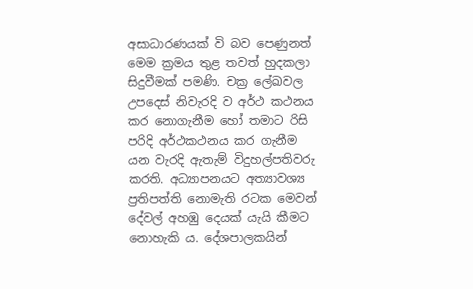අසාධාරණයක් වි බව පෙණුනත් මෙම ක්‍රමය තුළ තවත් හුදකලා සිදුවීමක් පමණි. චක්‍ර ලේඛවල උපදෙස් නිවැරදි ව අර්ථ කථනය කර නොගැනීම හෝ තමාට රිසි පරිදි අර්ථකථනය කර ගැනීම යන වැරදි ඇතැම් විදුහල්පතිවරු කරති. අධ්‍යාපනයට අත්‍යාවශ්‍ය ප්‍රතිපත්ති නොමැති රටක මෙවන් දේවල් අහඹු දෙයක් යැයි කීමට නොහැකි ය. දේශපාලකයින්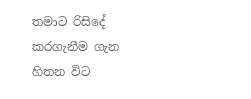තමාට රිසිදේ කරගැනීම ගැන හිතන විට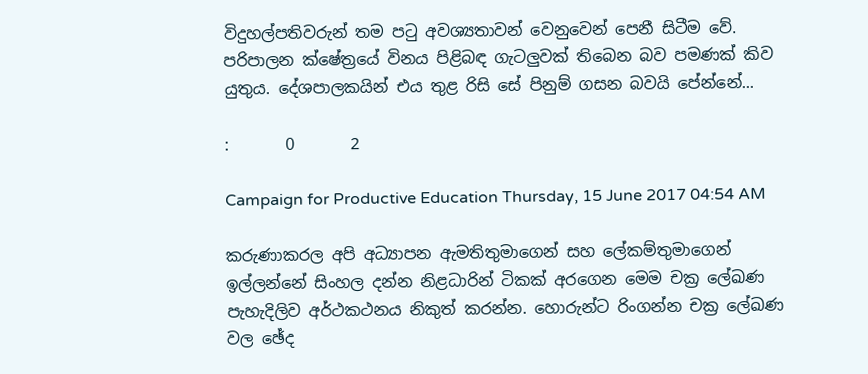විදුහල්පතිවරුන් තම පටු අවශ්‍යතාවන් වෙනුවෙන් පෙනී සිටීම වේ. පරිපාලන ක්ෂේත්‍රයේ විනය පිළිබඳ ගැටලුවක් තිබෙන බව පමණක් කිව යුතුය. දේශපාලකයින් එය තුළ රිසි සේ පිනුම් ගසන බවයි පේන්නේ...

:       0       2

Campaign for Productive Education Thursday, 15 June 2017 04:54 AM

කරුණාකරල අපි අධ්‍යාපන ඇමතිතුමාගෙන් සහ ලේකම්තුමාගෙන් ඉල්ලන්නේ සිංහල දන්න නිළධාරින් ටිකක් අරගෙන මෙම චක්‍ර ලේඛණ පැහැදිලිව අර්ථකථනය නිකුත් කරන්න. හොරුන්ට රිංගන්න චක්‍ර ලේඛණ වල ඡේද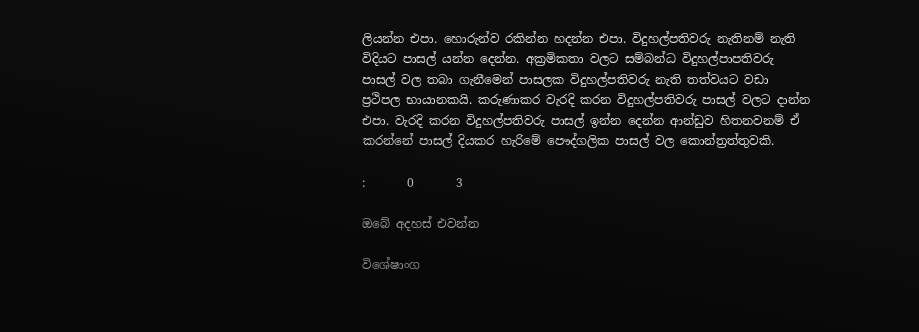ලියන්න එපා. හොරුන්ව රකින්න හදන්න එපා. විදුහල්පතිවරු නැතිනම් නැති විදියට පාසල් යන්න දෙන්න. අක්‍රමිකතා වලට සම්බන්ධ විදුහල්පාපතිවරු පාසල් වල තබා ගැනීමෙන් පාසලක විදුහල්පතිවරු නැති තත්වයට වඩා ප්‍රථිපල භායානකයි. කරුණාකර වැරදි කරන විදුහල්පතිවරු පාසල් වලට දාන්න එපා. වැරදි කරන විදුහල්පතිවරු පාසල් ඉන්න දෙන්න ආන්ඩුව හිතනවනම් ඒ කරන්නේ පාසල් දියකර හැරිමේ පෞද්ගලික පාසල් වල කොන්ත්‍රත්තුවකි.

:       0       3

ඔබේ අදහස් එවන්න

විශේෂාංග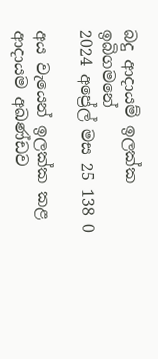බදු ආදායම් ඉලක්ක ඉබිගමනේ
2024 අප්‍රේල් මස 25 138 0

අය වැයෙන් ඉලක්ක කළ ආදායම අඛණ්ඩව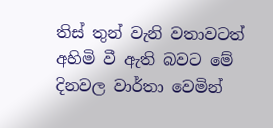තිස් තුන් වැනි වතාවටත් අහිමි වී ඇති බවට මේ දිනවල වාර්තා වෙමින්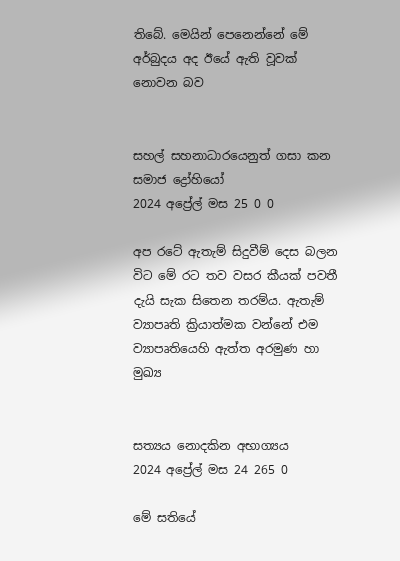තිබේ. මෙයින් පෙනෙන්නේ මේ අර්බුදය අද ඊයේ ඇති වූවක් නොවන බව


සහල් සහනාධාරයෙනුත් ගසා කන සමාජ ද්‍රෝහියෝ
2024 අප්‍රේල් මස 25 0 0

අප රටේ ඇතැම් සිදුවීම් දෙස බලන විට මේ රට තව වසර කීයක් පවතී දැයි සැක සිතෙන තරම්ය. ඇතැම් ව්‍යාපෘති ක්‍රියාත්මක වන්නේ එම ව්‍යාපෘතියෙහි ඇත්ත අරමුණ හා මුඛ්‍ය


සත්‍යය නොදකින අභාග්‍යය
2024 අප්‍රේල් මස 24 265 0

මේ සතියේ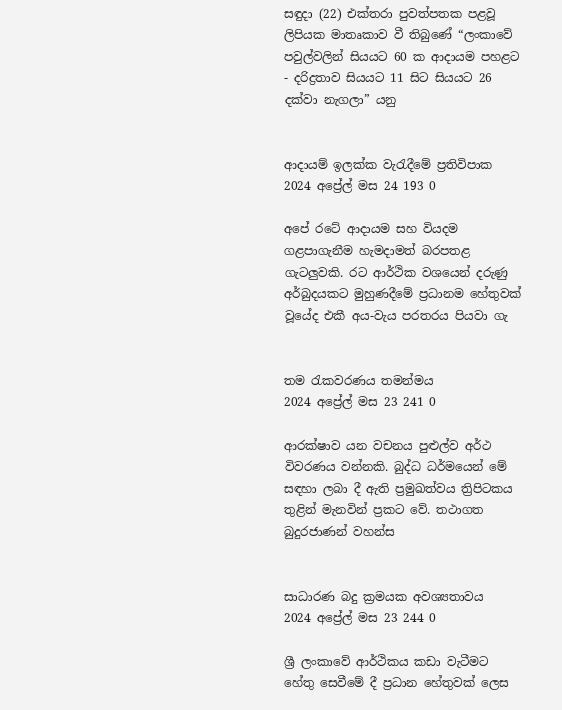සඳුදා (22) එක්තරා පුවත්පතක පළවූ ලිපියක මාතෘකාව වී තිබුණේ “ලංකාවේ පවුල්වලින් සියයට 60 ක ආදායම පහළට - දරිද්‍රතාව සියයට 11 සිට සියයට 26 දක්වා නැගලා” යනු


ආදායම් ඉලක්ක වැරැදීමේ ප්‍රතිවිපාක
2024 අප්‍රේල් මස 24 193 0

අපේ රටේ ආදායම සහ වියදම ගළපාගැනීම හැමදාමත් බරපතළ ගැටලුවකි. රට ආර්ථික වශයෙන් දරුණු අර්බුදයකට මුහුණදීමේ ප්‍රධානම හේතුවක් වූයේද එකී අය-වැය පරතරය පියවා ගැ


තම රැකවරණය තමන්මය
2024 අප්‍රේල් මස 23 241 0

ආරක්ෂාව යන වචනය පුළුල්ව අර්ථ විවරණය වන්නකි. බුද්ධ ධර්මයෙන් මේ සඳහා ලබා දී ඇති ප්‍රමුඛත්වය ත්‍රිපිටකය තුළින් මැනවින් ප්‍රකට වේ. තථාගත බුදුරජාණන් වහන්ස


සාධාරණ බදු ක්‍රමයක අවශ්‍යතාවය
2024 අප්‍රේල් මස 23 244 0

ශ්‍රී ලංකාවේ ආර්ථිකය කඩා වැටීමට හේතු සෙවීමේ දී ප්‍රධාන හේතුවක් ලෙස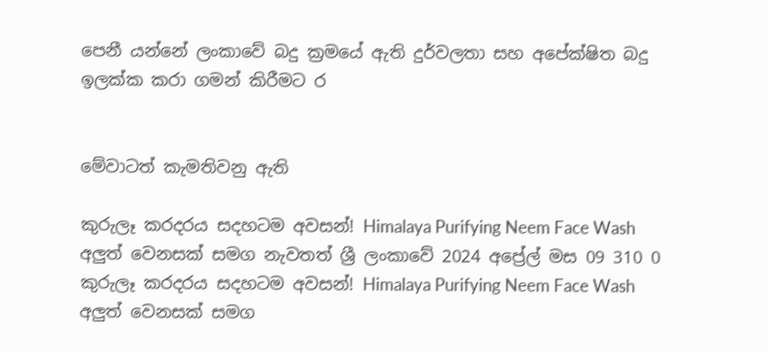පෙනී යන්නේ ලංකාවේ බදු ක්‍රමයේ ඇති දුර්වලතා සහ අපේක්ෂිත බදු ඉලක්ක කරා ගමන් කිරීමට ර


මේවාටත් කැමතිවනු ඇති

කුරුලෑ කරදරය සදහටම අවසන්! Himalaya Purifying Neem Face Wash අලුත් වෙනසක් සමග නැවතත් ශ්‍රී ලංකාවේ 2024 අප්‍රේල් මස 09 310 0
කුරුලෑ කරදරය සදහටම අවසන්! Himalaya Purifying Neem Face Wash අලුත් වෙනසක් සමග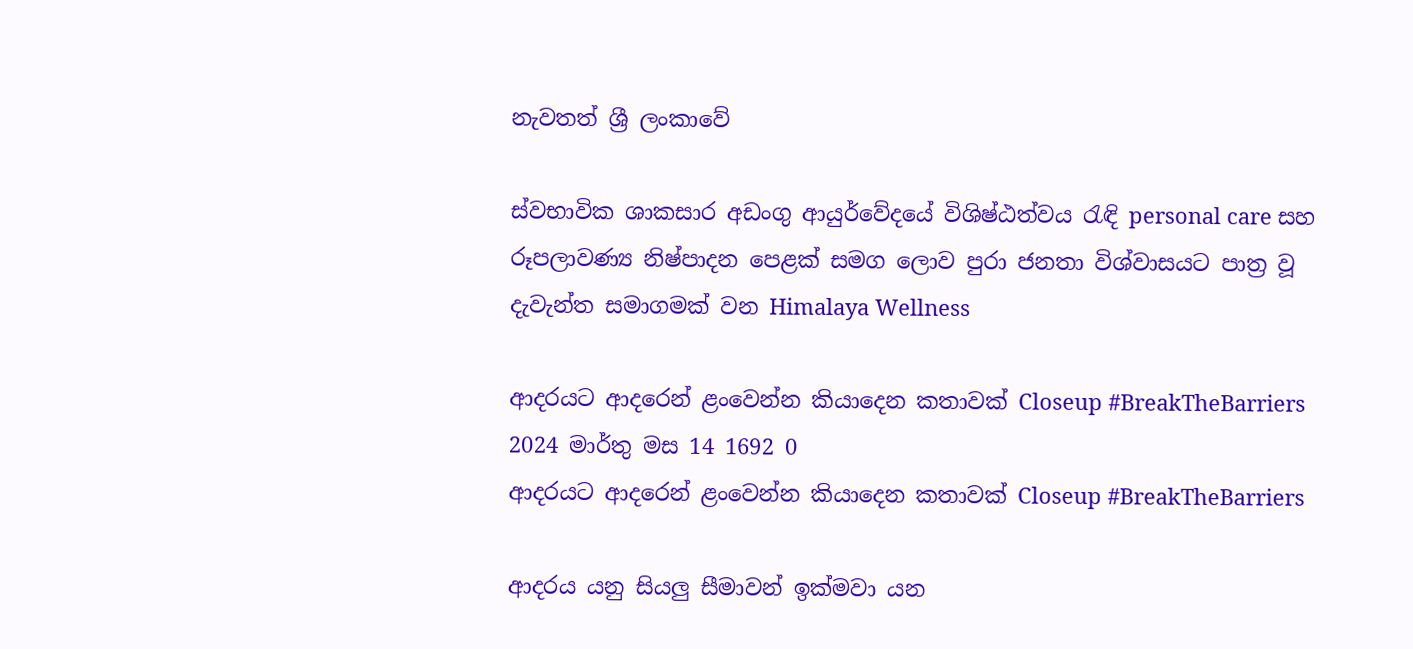නැවතත් ශ්‍රී ලංකාවේ

ස්වභාවික ශාකසාර අඩංගු ආයුර්වේදයේ විශිෂ්ඨත්වය රැඳි personal care සහ රූපලාවණ්‍ය නිෂ්පාදන පෙළක් සමග ලොව පුරා ජනතා විශ්වාසයට පාත්‍ර වූ දැවැන්ත සමාගමක් වන Himalaya Wellness

ආදරයට ආදරෙන් ළංවෙන්න කියාදෙන කතාවක් Closeup #BreakTheBarriers 2024 මාර්තු මස 14 1692 0
ආදරයට ආදරෙන් ළංවෙන්න කියාදෙන කතාවක් Closeup #BreakTheBarriers

ආදරය යනු සියලු සීමාවන් ඉක්මවා යන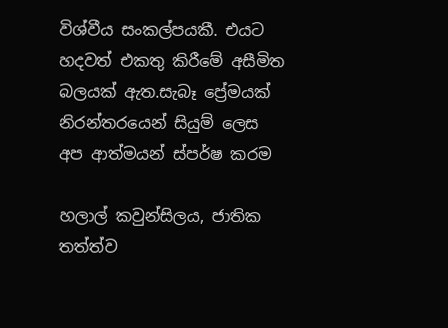විශ්වීය සංකල්පයකී. එයට හදවත් එකතු කිරීමේ අසීමිත බලයක් ඇත.සැබෑ ප්‍රේමයක් නිරන්තරයෙන් සියුම් ලෙස අප ආත්මයන් ස්පර්ෂ කරම

හලාල් කවුන්සිලය, ජාතික තත්ත්ව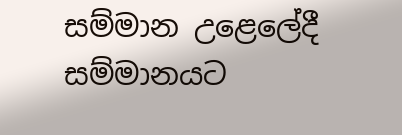සම්මාන උළෙලේදී සම්මානයට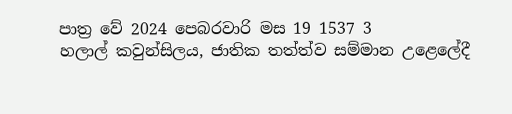පාත්‍ර වේ 2024 පෙබරවාරි මස 19 1537 3
හලාල් කවුන්සිලය, ජාතික තත්ත්ව සම්මාන උළෙලේදී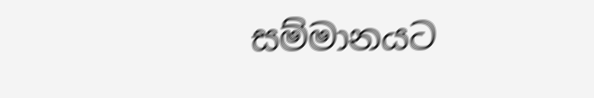සම්මානයට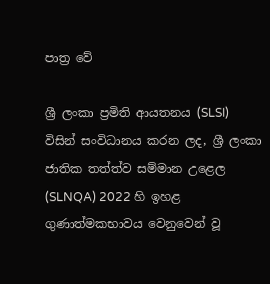පාත්‍ර වේ

ශ්‍රී ලංකා ප්‍රමිති ආයතනය (SLSI) විසින් සංවිධානය කරන ලද, ශ්‍රී ලංකා ජාතික තත්ත්ව සම්මාන උළෙල (SLNQA) 2022 හි ඉහළ ගුණාත්මකභාවය වෙනුවෙන් වූ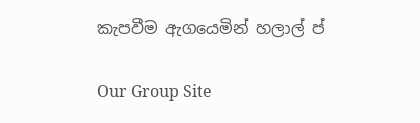කැපවීම ඇගයෙමින් හලාල් ප්

Our Group Site